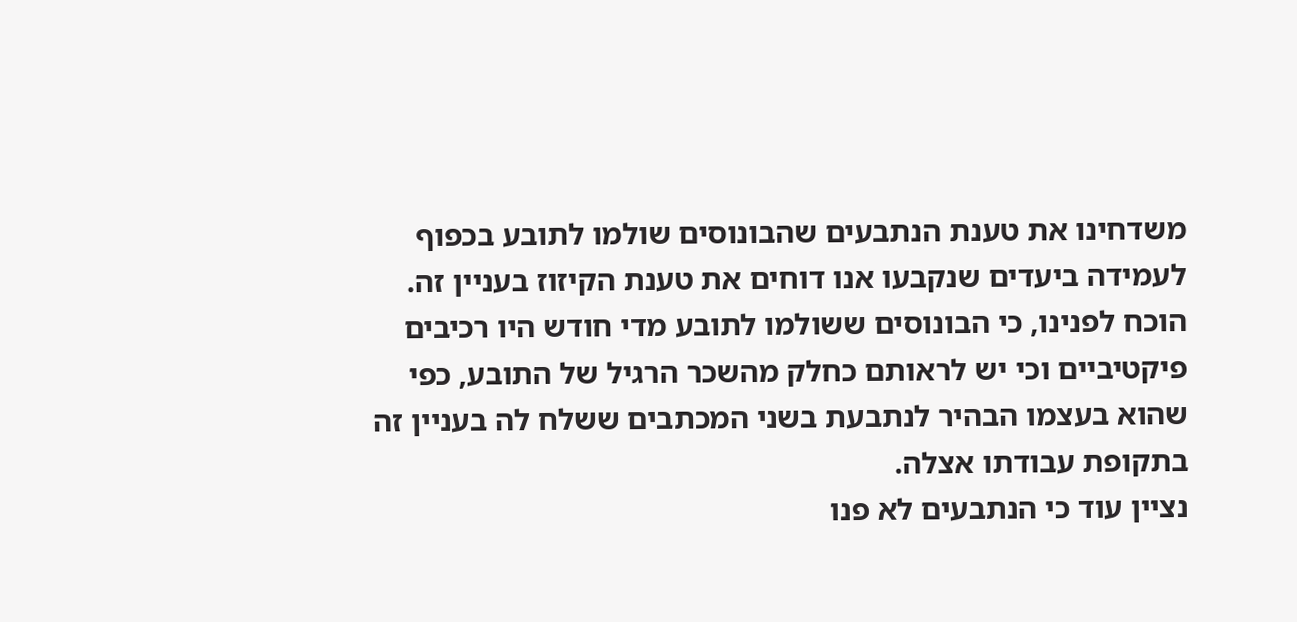משדחינו את טענת הנתבעים שהבונוסים שולמו לתובע בכפוף לעמידה ביעדים שנקבעו אנו דוחים את טענת הקיזוז בעניין זה. הוכח לפנינו, כי הבונוסים ששולמו לתובע מדי חודש היו רכיבים פיקטיביים וכי יש לראותם כחלק מהשכר הרגיל של התובע, כפי שהוא בעצמו הבהיר לנתבעת בשני המכתבים ששלח לה בעניין זה בתקופת עבודתו אצלה.
נציין עוד כי הנתבעים לא פנו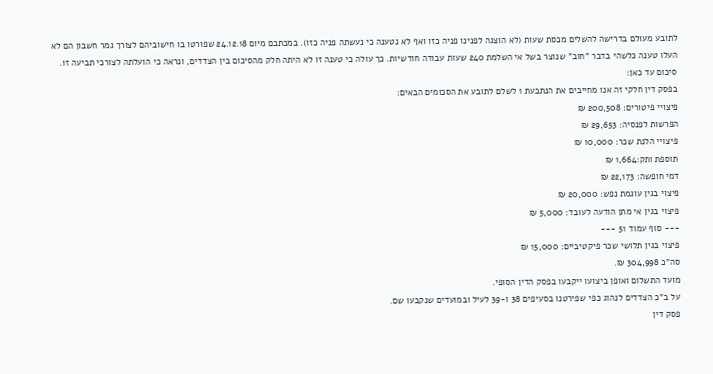לתובע מעולם בדרישה להשלים מכסת שעות (לא הוצגה לפנינו פניה כזו ואף לא נטענה כי נעשתה פניה כזו). במכתבם מיום 24.12.18 שפורטו בו חישוביהם לצורך גמר חשבון הם לא העלו טענה כלשהי בדבר "חוב" שנוצר בשל אי השלמת 240 שעות עבודה חודשיות. כך עולה כי טענה זו לא היתה חלק מהסיכום בין הצדדים, ונראה כי הועלתה לצורכי תביעה זו.
סיכום עד כאן:
בפסק דין חלקי זה אנו מחייבים את הנתבעת 1 לשלם לתובע את הסכומים הבאים:
פיצויי פיטורים: 200,508 ₪
הפרשות לפנסיה: 29,653 ₪
פיצויי הלנת שכר: 10,000 ₪
תוספת ותק:1,664 ₪
דמי חופשה: 22,173 ₪
פיצוי בגין עוגמת נפש: 20,000 ₪
פיצוי בגין אי מתן הודעה לעובד: 5,000 ₪
--- סוף עמוד 51 ---
פיצוי בגין תלושי שכר פיקטיביים: 15,000 ₪
סה"כ 304,998 ₪.
מועד התשלום ואופן ביצועו ייקבעו בפסק הדין הסופי.
על ב"כ הצדדים לנהוג כפי שפירטנו בסעיפים 38 ו-39 לעיל ובמועדים שנקבעו שם.
פסק דין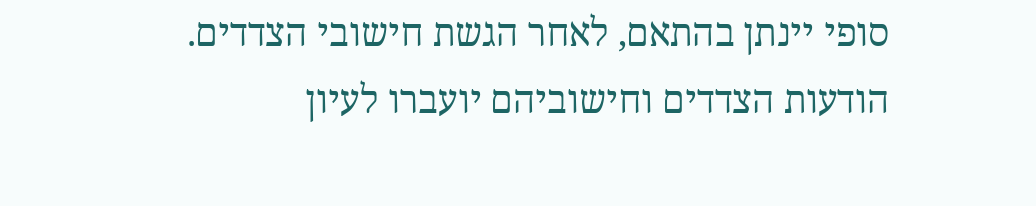סופי יינתן בהתאם, לאחר הגשת חישובי הצדדים.
הודעות הצדדים וחישוביהם יועברו לעיון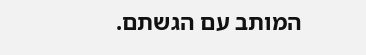המותב עם הגשתם.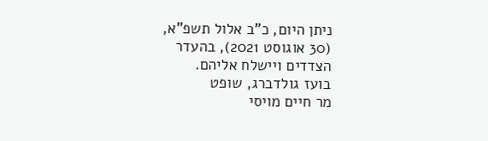ניתן היום, כ"ב אלול תשפ"א, (30 אוגוסט 2021), בהעדר הצדדים ויישלח אליהם.
בועז גולדברג, שופט
מר חיים מויסי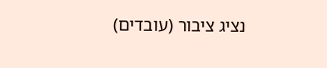נציג ציבור (עובדים)